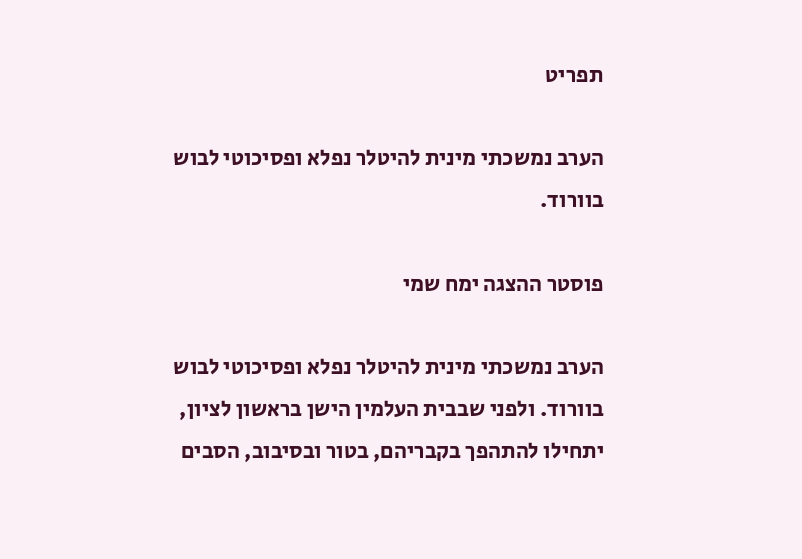תפריט

הערב נמשכתי מינית להיטלר נפלא ופסיכוטי לבוש בוורוד.

פוסטר ההצגה ימח שמי

הערב נמשכתי מינית להיטלר נפלא ופסיכוטי לבוש בוורוד. ולפני שבבית העלמין הישן בראשון לציון, יתחילו להתהפך בקבריהם, בטור ובסיבוב, הסבים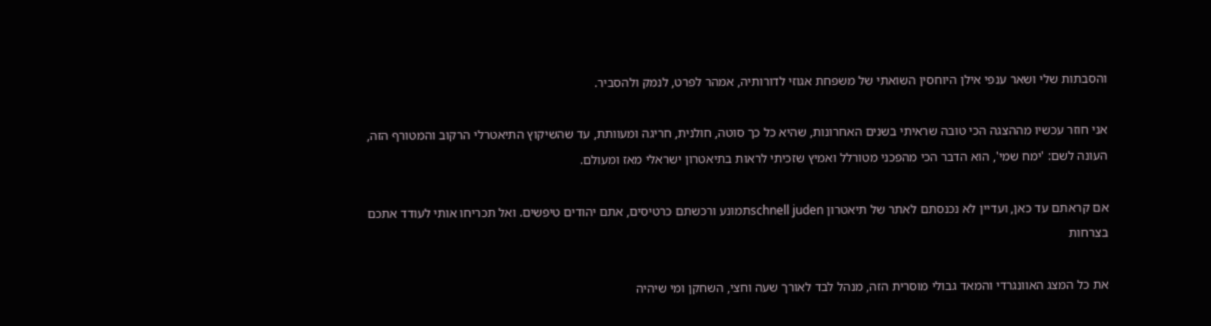והסבתות שלי ושאר ענפי אילן היוחסין השואתי של משפחת אגוזי לדורותיה, אמהר לפרט, לנמק ולהסביר.

אני חוזר עכשיו מההצגה הכי טובה שראיתי בשנים האחרונות, שהיא כל כך סוטה, חולנית, חריגה ומעוותת, עד שהשיקוץ התיאטרלי הרקוב והמטורף הזה, העונה לשם: 'ימח שמי', הוא הדבר הכי מהפכני מטורלל ואמיץ שזכיתי לראות בתיאטרון ישראלי מאז ומעולם.

אם קראתם עד כאן, ועדיין לא נכנסתם לאתר של תיאטרון schnell judenתמונע ורכשתם כרטיסים, אתם יהודים טיפשים. ואל תכריחו אותי לעודד אתכם בצרחות

את כל המצג האוונגרדי והמאד גבולי מוסרית הזה, מנהל לבד לאורך שעה וחצי, השחקן ומי שיהיה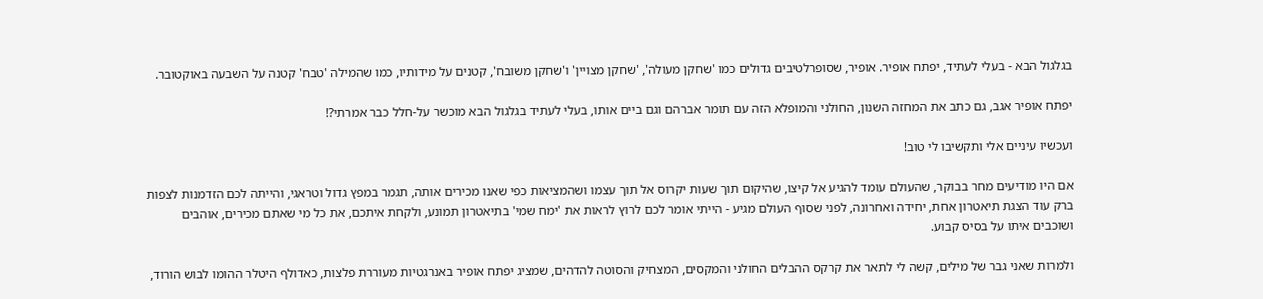בגלגול הבא - בעלי לעתיד, יפתח אופיר. אופיר, שסופרלטיבים גדולים כמו 'שחקן מעולה', 'שחקן מצויין' ו'שחקן משובח', קטנים על מידותיו, כמו שהמילה 'טבח' קטנה על השבעה באוקטובר.

יפתח אופיר אגב, גם כתב את המחזה השנון, החולני והמופלא הזה עם תומר אברהם וגם ביים אותו, בעלי לעתיד בגלגול הבא מוכשר על-חלל כבר אמרתי?!

ועכשיו עיניים אלי ותקשיבו לי טוב!

אם היו מודיעים מחר בבוקר, שהעולם עומד להגיע אל קיצו, שהיקום תוך שעות יקרוס אל תוך עצמו ושהמציאות כפי שאנו מכירים אותה, תגמר במפץ גדול וטראגי, והייתה לכם הזדמנות לצפות ברק עוד הצגת תיאטרון אחת, יחידה ואחרונה, לפני שסוף העולם מגיע - הייתי אומר לכם לרוץ לראות את 'ימח שמי' בתיאטרון תמונע, ולקחת איתכם, את כל מי שאתם מכירים, אוהבים ושוכבים איתו על בסיס קבוע.

ולמרות שאני גבר של מילים, קשה לי לתאר את קרקס ההבלים החולני והמקסים, המצחיק והסוטה להדהים, שמציג יפתח אופיר באנרגטיות מעוררת פלצות, כאדולף היטלר ההומו לבוש הורוד,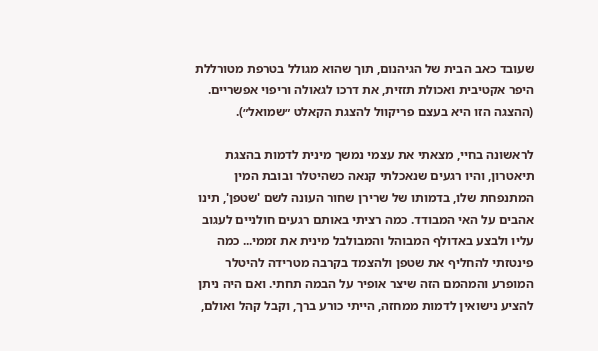שעובד כאב הבית של הגיהנום, תוך שהוא מגולל בטרפת מטורללת היפר אקטיבית ואכולת תזזית, את דרכו לגאולה וריפוי אפשריים. (ההצגה הזו היא בעצם פריקוול להצגת הקאלט ״שמואל״).

לראשונה בחיי, מצאתי את עצמי נמשך מינית לדמות בהצגת תיאטרון, והיו רגעים שנאכלתי קנאה כשהיטלר ובובת המין המתנפחת שלו, בדמותו של שרירן שחור העונה לשם 'שטפן', תינו אהבים על האי המבודד. כמה רציתי באותם רגעים חולניים לעגוב עליו ולבצע באדולף המבוהל והמבולבל מינית את זממי... כמה פינטזתי להחליף את שטפן ולהצמד בקרבה מטרידה להיטלר המופרע והמהמם הזה שיצר אופיר על הבמה תחתי. ואם היה ניתן להציע נישואין לדמות ממחזה, הייתי כורע ברך, וקבל קהל ואולם,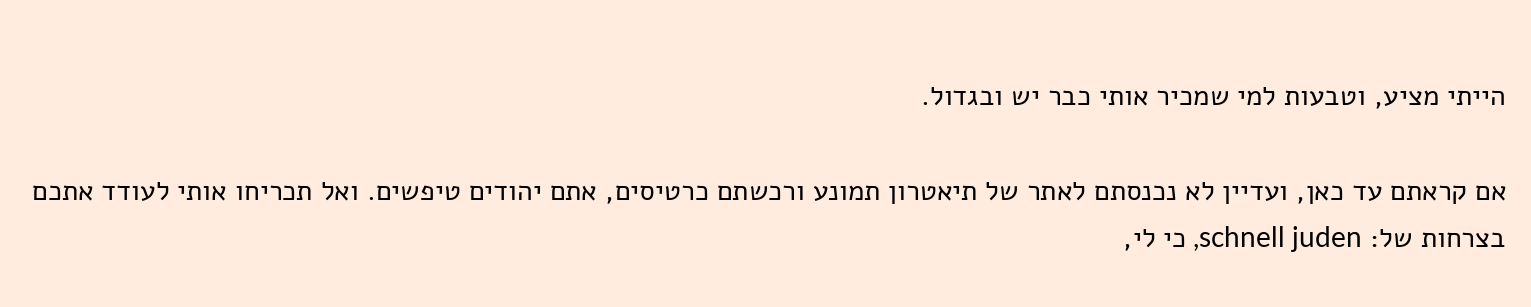הייתי מציע, וטבעות למי שמכיר אותי כבר יש ובגדול.

אם קראתם עד כאן, ועדיין לא נכנסתם לאתר של תיאטרון תמונע ורכשתם כרטיסים, אתם יהודים טיפשים. ואל תכריחו אותי לעודד אתכם בצרחות של: schnell juden, כי לי,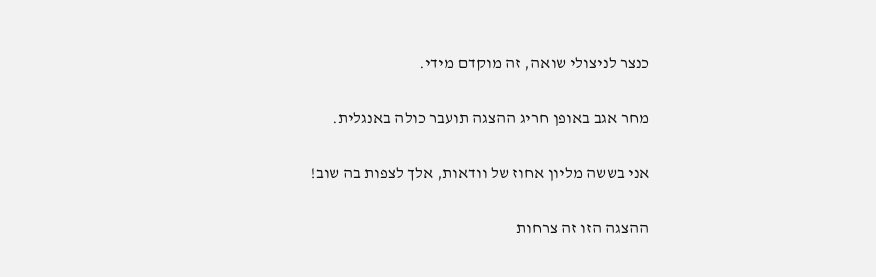כנצר לניצולי שואה, זה מוקדם מידי.

מחר אגב באופן חריג ההצגה תועבר כולה באנגלית.

אני בששה מליון אחוז של וודאות, אלך לצפות בה שוב!

ההצגה הזו זה צרחות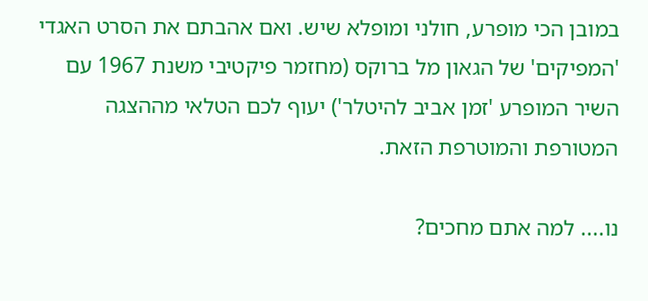במובן הכי מופרע, חולני ומופלא שיש. ואם אהבתם את הסרט האגדי 'המפיקים' של הגאון מל ברוקס (מחזמר פיקטיבי משנת 1967 עם השיר המופרע 'זמן אביב להיטלר') יעוף לכם הטלאי מההצגה המטורפת והמוטרפת הזאת.

נו.... למה אתם מחכים?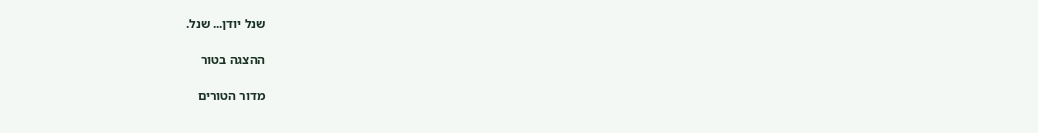שנל יודן... שנל.

ההצגה בטור

מדור הטורים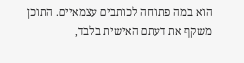הוא במה פתוחה לכותבים עצמאיים. התוכן משקף את דעתם האישית בלבד,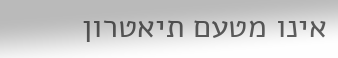אינו מטעם תיאטרון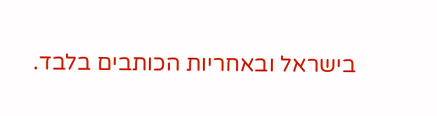בישראל ובאחריות הכותבים בלבד.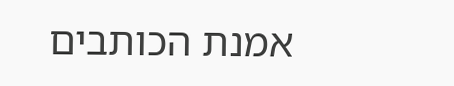אמנת הכותבים